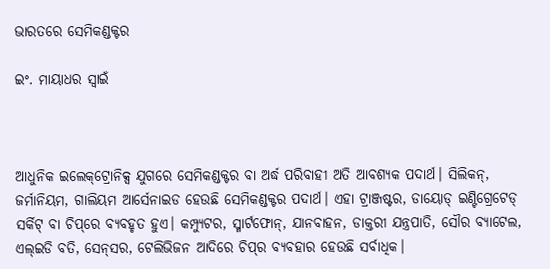ଭାରତରେ ସେମିକଣ୍ଡକ୍ଟର

ଇଂ. ମାୟାଧର ସ୍ବାଇଁ



ଆଧୁନିକ ଇଲେକ୍‌ଟ୍ରୋନିକ୍ସ ଯୁଗରେ ସେମିକଣ୍ଡକ୍ଟର ବା ଅର୍ଦ୍ଧ ପରିବାହୀ ଅତି ଆବଶ୍ୟକ ପଦାର୍ଥ। ସିଲିକନ୍‌, ଜର୍ମାନିୟମ, ଗାଲିୟମ ଆର୍ସେନାଇଡ ହେଉଛି ସେମିକଣ୍ଡକ୍ଟର ପଦାର୍ଥ। ଏହା ଟ୍ରାଞ୍ଜଷ୍ଟର, ଡାୟୋଡ୍‌ ଇଣ୍ଟିଗ୍ରେଟେଡ୍‌ ସର୍କିଟ୍‌ ବା ଚିପ୍‌ରେ ବ୍ୟବହୃତ ହୁଏ। କମ୍ପ୍ୟୁଟର, ସ୍ମାର୍ଟଫୋନ୍‌, ଯାନବାହନ, ଡାକ୍ତରୀ ଯନ୍ତ୍ରପାତି, ସୌର ବ୍ୟାଟେଲ, ଏଲ୍‌ଇଡି ବତି, ସେନ୍‌ସର, ଟେଲିଭିଜନ ଆଦିରେ ଚିପ୍‌ର ବ୍ୟବହାର ହେଉଛି ସର୍ବାଧିକ।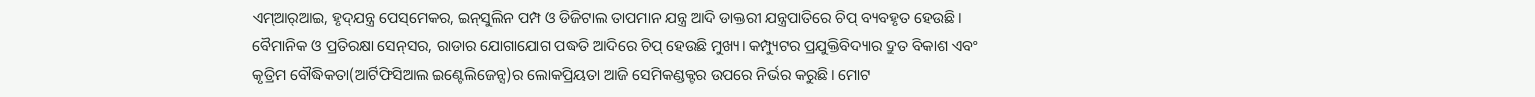ଏମ୍‌ଆର୍‌ଆଇ, ହୃଦ୍‌ଯନ୍ତ୍ର ପେସ୍‌ମେକର, ଇନ୍‌ସୁଲିନ ପମ୍ପ ଓ ଡିଜିଟାଲ ତାପମାନ ଯନ୍ତ୍ର ଆଦି ଡାକ୍ତରୀ ଯନ୍ତ୍ରପାତିରେ ଚିପ୍‌ ବ୍ୟବହୃତ ହେଉଛି। ବୈମାନିକ ଓ ପ୍ରତିରକ୍ଷା ସେନ୍‌ସର, ରାଡାର ଯୋଗାଯୋଗ ପଦ୍ଧତି ଆଦିରେ ଚିପ୍‌ ହେଉଛି ମୁଖ୍ୟ। କମ୍ପ୍ୟୁଟର ପ୍ରଯୁକ୍ତିବିଦ୍ୟାର ଦ୍ରୁତ ବିକାଶ ଏବଂ କୃତ୍ରିମ ବୌଦ୍ଧିକତା(ଆର୍ଟିଫିସିଆଲ ଇଣ୍ଟେଲିଜେନ୍ସ)ର ଲୋକପ୍ରିୟତା ଆଜି ସେମିକଣ୍ଡକ୍ଟର ଉପରେ ନିର୍ଭର କରୁଛି। ମୋଟ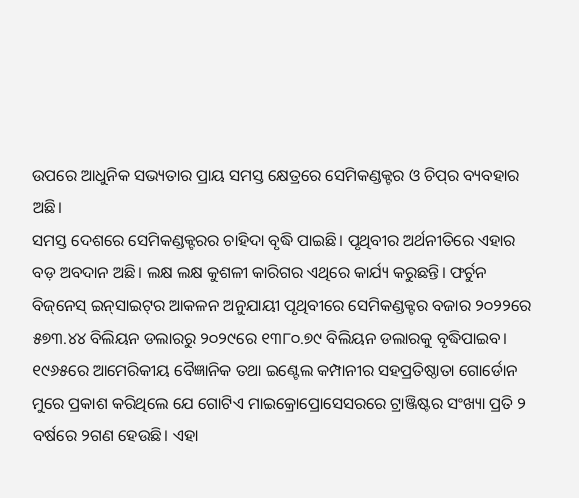ଉପରେ ଆଧୁନିକ ସଭ୍ୟତାର ପ୍ରାୟ ସମସ୍ତ କ୍ଷେତ୍ରରେ ସେମିକଣ୍ଡକ୍ଟର ଓ ଚିପ୍‌ର ବ୍ୟବହାର ଅଛି।
ସମସ୍ତ ଦେଶରେ ସେମିକଣ୍ଡକ୍ଟରର ଚାହିଦା ବୃଦ୍ଧି ପାଇଛି। ପୃଥିବୀର ଅର୍ଥନୀତିରେ ଏହାର ବଡ଼ ଅବଦାନ ଅଛି। ଲକ୍ଷ ଲକ୍ଷ କୁଶଳୀ କାରିଗର ଏଥିରେ କାର୍ଯ୍ୟ କରୁଛନ୍ତି। ଫର୍ଚୁନ ବିଜ୍‌ନେସ୍‌ ଇନ୍‌ସାଇଟ୍‌ର ଆକଳନ ଅନୁଯାୟୀ ପୃଥିବୀରେ ସେମିକଣ୍ଡକ୍ଟର ବଜାର ୨୦୨୨ରେ ୫୭୩.୪୪ ବିଲିୟନ ଡଲାରରୁ ୨୦୨୯ରେ ୧୩୮୦.୭୯ ବିଲିୟନ ଡଲାରକୁ ବୃଦ୍ଧିପାଇବ। ୧୯୬୫ରେ ଆମେରିକୀୟ ବୈଜ୍ଞାନିକ ତଥା ଇଣ୍ଟେଲ କମ୍ପାନୀର ସହପ୍ରତିଷ୍ଠାତା ଗୋର୍ଡୋନ ମୁରେ ପ୍ରକାଶ କରିଥିଲେ ଯେ ଗୋଟିଏ ମାଇକ୍ରୋପ୍ରୋସେସରରେ ଟ୍ରାଞ୍ଜିଷ୍ଟର ସଂଖ୍ୟା ପ୍ରତି ୨ ବର୍ଷରେ ୨ଗଣ ହେଉଛି। ଏହା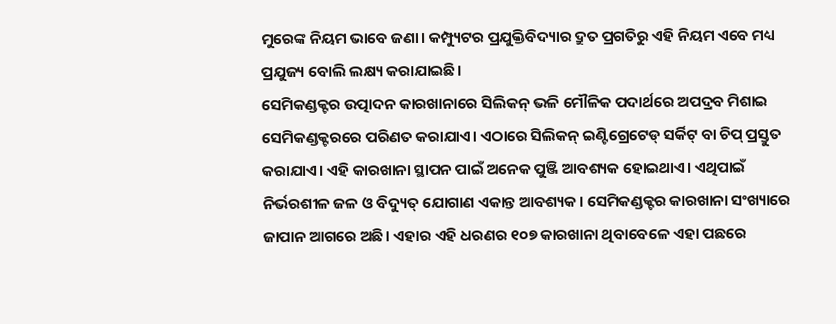ମୁରେଙ୍କ ନିୟମ ଭାବେ ଜଣା। କମ୍ପ୍ୟୁଟର ପ୍ରଯୁକ୍ତିବିଦ୍ୟାର ଦ୍ରୁତ ପ୍ରଗତିରୁ ଏହି ନିୟମ ଏବେ ମଧ୍ୟ ପ୍ରଯୁଜ୍ୟ ବୋଲି ଲକ୍ଷ୍ୟ କରାଯାଇଛି।
ସେମିକଣ୍ଡକ୍ଟର ଉତ୍ପାଦନ କାରଖାନାରେ ସିଲିକନ୍‌ ଭଳି ମୌଳିକ ପଦାର୍ଥରେ ଅପଦ୍ରବ ମିଶାଇ ସେମିକଣ୍ଡକ୍ଟରରେ ପରିଣତ କରାଯାଏ। ଏଠାରେ ସିଲିକନ୍‌ ଇଣ୍ଟିଗ୍ରେଟେଡ୍‌ ସର୍କିଟ୍‌ ବା ଚିପ୍‌ ପ୍ରସ୍ତୁତ କରାଯାଏ। ଏହି କାରଖାନା ସ୍ଥାପନ ପାଇଁ ଅନେକ ପୁଞ୍ଜି ଆବଶ୍ୟକ ହୋଇଥାଏ। ଏଥିପାଇଁ ନିର୍ଭରଶୀଳ ଜଳ ଓ ବିଦ୍ୟୁତ୍‌ ଯୋଗାଣ ଏକାନ୍ତ ଆବଶ୍ୟକ। ସେମିକଣ୍ଡକ୍ଟର କାରଖାନା ସଂଖ୍ୟାରେ ଜାପାନ ଆଗରେ ଅଛି। ଏହାର ଏହି ଧରଣର ୧୦୭ କାରଖାନା ଥିବାବେଳେ ଏହା ପଛରେ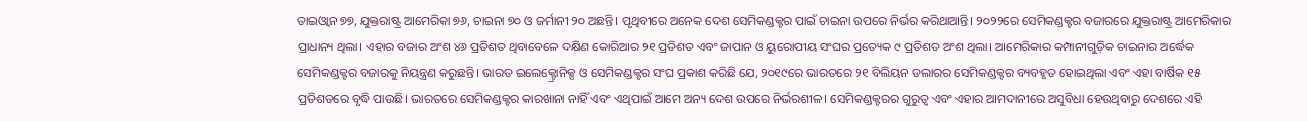ତାଇଓ୍ବାନ ୭୭, ଯୁକ୍ତରାଷ୍ଟ୍ର ଆମେରିକା ୭୬, ଚାଇନା ୭୦ ଓ ଜର୍ମାନୀ ୨୦ ଅଛନ୍ତି। ପୃଥିବୀରେ ଅନେକ ଦେଶ ସେମିକଣ୍ଡକ୍ଟର ପାଇଁ ଚାଇନା ଉପରେ ନିର୍ଭର କରିଥାଆନ୍ତି। ୨୦୨୨ରେ ସେମିକଣ୍ଡକ୍ଟର ବଜାରରେ ଯୁକ୍ତରାଷ୍ଟ୍ର ଆମେରିକାର ପ୍ରାଧାନ୍ୟ ଥିଲା। ଏହାର ବଜାର ଅଂଶ ୪୬ ପ୍ରତିଶତ ଥିବାବେଳେ ଦକ୍ଷିଣ କୋରିଆର ୨୧ ପ୍ରତିଶତ ଏବଂ ଜାପାନ ଓ ୟୁରୋପୀୟ ସଂଘର ପ୍ରତ୍ୟେକ ୯ ପ୍ରତିଶତ ଅଂଶ ଥିଲା। ଆମେରିକାର କମ୍ପାନୀଗୁଡ଼ିକ ଚାଇନାର ଅର୍ଦ୍ଧେକ ସେମିକଣ୍ଡକ୍ଟର ବଜାରକୁ ନିୟନ୍ତ୍ରଣ କରୁଛନ୍ତି। ଭାରତ ଇଲେକ୍ଟ୍ରୋନିକ୍ସ ଓ ସେମିକଣ୍ଡକ୍ଟର ସଂଘ ପ୍ରକାଶ କରିଛି ଯେ, ୨୦୧୯ରେ ଭାରତରେ ୨୧ ବିଲିୟନ ଡଲାରର ସେମିକଣ୍ଡକ୍ଟର ବ୍ୟବହୃତ ହୋଇଥିଲା ଏବଂ ଏହା ବାର୍ଷିକ ୧୫ ପ୍ରତିଶତରେ ବୃଦ୍ଧି ପାଉଛି। ଭାରତରେ ସେମିକଣ୍ଡକ୍ଟର କାରଖାନା ନାହିଁ ଏବଂ ଏଥିପାଇଁ ଆମେ ଅନ୍ୟ ଦେଶ ଉପରେ ନିର୍ଭରଶୀଳ। ସେମିକଣ୍ଡକ୍ଟରର ଗୁରୁତ୍ୱ ଏବଂ ଏହାର ଆମଦାନୀରେ ଅସୁବିଧା ହେଉଥିବାରୁ ଦେଶରେ ଏହି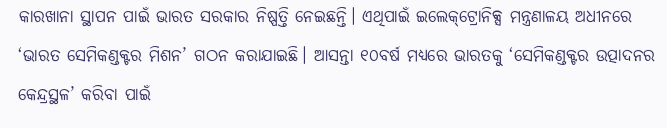କାରଖାନା ସ୍ଥାପନ ପାଇଁ ଭାରତ ସରକାର ନିଷ୍ପତ୍ତି ନେଇଛନ୍ତି। ଏଥିପାଇଁ ଇଲେକ୍‌ଟ୍ରୋନିକ୍ସ ମନ୍ତ୍ରଣାଳୟ ଅଧୀନରେ ‘ଭାରତ ସେମିକଣ୍ଡକ୍ଟର ମିଶନ’ ଗଠନ କରାଯାଇଛି। ଆସନ୍ତା ୧୦ବର୍ଷ ମଧ୍ୟରେ ଭାରତକୁ ‘ସେମିକଣ୍ଡକ୍ଟର ଉତ୍ପାଦନର କେନ୍ଦ୍ରସ୍ଥଳ’ କରିବା ପାଇଁ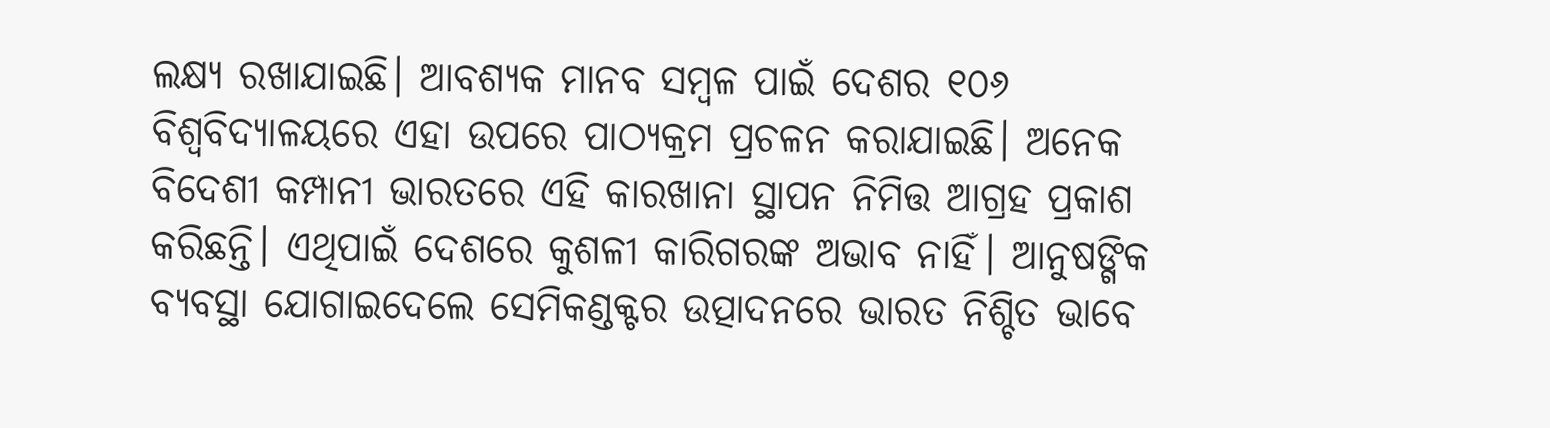ଲକ୍ଷ୍ୟ ରଖାଯାଇଛି। ଆବଶ୍ୟକ ମାନବ ସମ୍ବଳ ପାଇଁ ଦେଶର ୧୦୬ ବିଶ୍ୱବିଦ୍ୟାଳୟରେ ଏହା ଉପରେ ପାଠ୍ୟକ୍ରମ ପ୍ରଚଳନ କରାଯାଇଛି। ଅନେକ ବିଦେଶୀ କମ୍ପାନୀ ଭାରତରେ ଏହି କାରଖାନା ସ୍ଥାପନ ନିମିତ୍ତ ଆଗ୍ରହ ପ୍ରକାଶ କରିଛନ୍ତି। ଏଥିପାଇଁ ଦେଶରେ କୁଶଳୀ କାରିଗରଙ୍କ ଅଭାବ ନାହିଁ। ଆନୁଷଙ୍ଗିକ ବ୍ୟବସ୍ଥା ଯୋଗାଇଦେଲେ ସେମିକଣ୍ଡକ୍ଟର ଉତ୍ପାଦନରେ ଭାରତ ନିଶ୍ଚିତ ଭାବେ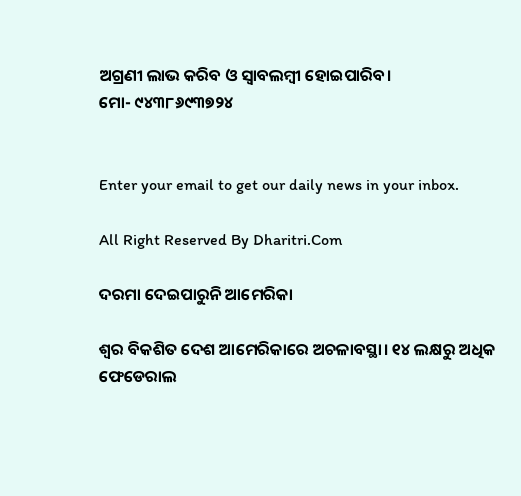ଅଗ୍ରଣୀ ଲାଭ କରିବ ଓ ସ୍ବାବଲମ୍ବୀ ହୋଇପାରିବ।
ମୋ- ୯୪୩୮୬୯୩୭୨୪


Enter your email to get our daily news in your inbox.

All Right Reserved By Dharitri.Com

ଦରମା ଦେଇପାରୁନି ଆମେରିକା

ଶ୍ବର ବିକଶିତ ଦେଶ ଆମେରିକାରେ ଅଚଳାବସ୍ଥା। ୧୪ ଲକ୍ଷରୁ ଅଧିକ ଫେଡେରାଲ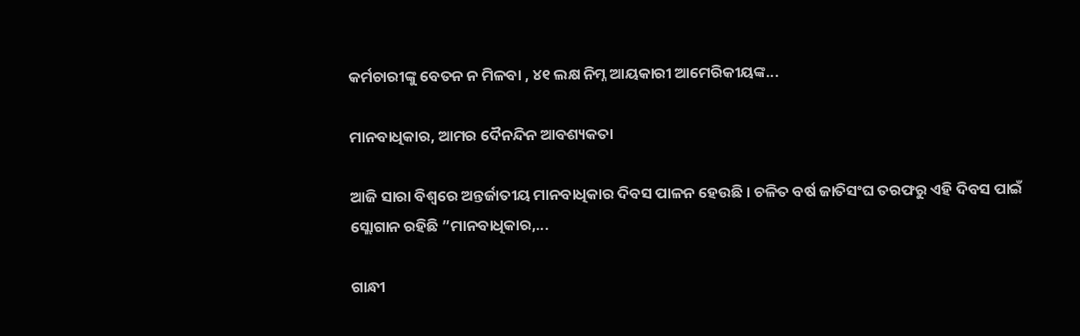କର୍ମଚାରୀଙ୍କୁ ବେତନ ନ ମିଳବା , ୪୧ ଲକ୍ଷ ନିମ୍ନ ଆୟକାରୀ ଆମେରିକୀୟଙ୍କ...

ମାନବାଧିକାର, ଆମର ଦୈନନ୍ଦିନ ଆବଶ୍ୟକତା

ଆଜି ସାରା ବିଶ୍ୱରେ ଅନ୍ତର୍ଜାତୀୟ ମାନବାଧିକାର ଦିବସ ପାଳନ ହେଉଛି । ଚଳିତ ବର୍ଷ ଜାତିସଂଘ ତରଫରୁ ଏହି ଦିବସ ପାଇଁ ସ୍ଲୋଗାନ ରହିଛି ”ମାନବାଧିକାର,...

ଗାନ୍ଧୀ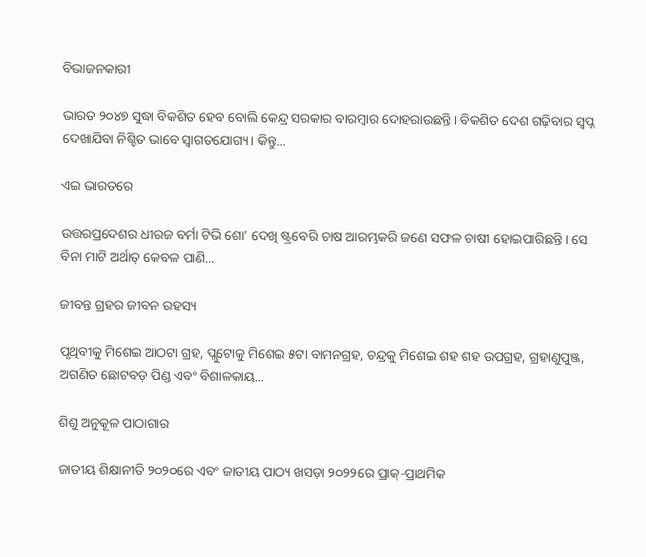ବିଭାଜନକାରୀ

ଭାରତ ୨୦୪୭ ସୁଦ୍ଧା ବିକଶିତ ହେବ ବୋଲି କେନ୍ଦ୍ର ସରକାର ବାରମ୍ବାର ଦୋହରାଉଛନ୍ତି। ବିକଶିତ ଦେଶ ଗଢ଼ିବାର ସ୍ବପ୍ନ ଦେଖାଯିବା ନିଶ୍ଚିତ ଭାବେ ସ୍ବାଗତଯୋଗ୍ୟ। କିନ୍ତୁ...

ଏଇ ଭାରତରେ

ଉତ୍ତରପ୍ରଦେଶର ଧୀରଜ ବର୍ମା ଟିଭି ଶୋ’ ଦେଖି ଷ୍ଟ୍ରବେରି ଚାଷ ଆରମ୍ଭକରି ଜଣେ ସଫଳ ଚାଷୀ ହୋଇପାରିଛନ୍ତି। ସେ ବିନା ମାଟି ଅର୍ଥାତ୍‌ କେବଳ ପାଣି...

ଜୀବନ୍ତ ଗ୍ରହର ଜୀବନ ରହସ୍ୟ

ପୃଥିବୀକୁ ମିଶେଇ ଆଠଟା ଗ୍ରହ, ପ୍ଲୁଟୋକୁ ମିଶେଇ ୫ଟା ବାମନଗ୍ରହ, ଚନ୍ଦ୍ରକୁ ମିଶେଇ ଶହ ଶହ ଉପଗ୍ରହ, ଗ୍ରହାଣୁପୁଞ୍ଜ, ଅଗଣିତ ଛୋଟବଡ଼ ପିଣ୍ଡ ଏବଂ ବିଶାଳକାୟ...

ଶିଶୁ ଅନୁକୂଳ ପାଠାଗାର

ଜାତୀୟ ଶିକ୍ଷାନୀତି ୨୦୨୦ରେ ଏବଂ ଜାତୀୟ ପାଠ୍ୟ ଖସଡ଼ା ୨୦୨୨ରେ ପ୍ରାକ୍‌-ପ୍ରାଥମିକ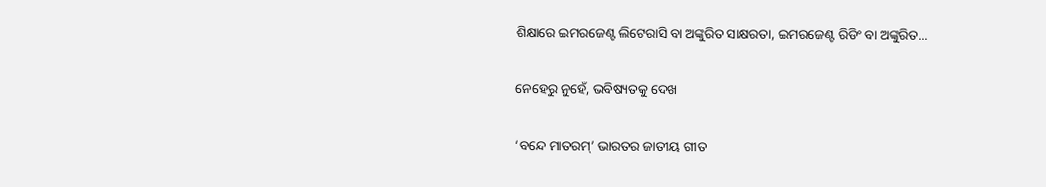ଶିକ୍ଷାରେ ଇମରଜେଣ୍ଟ ଲିଟେରାସି ବା ଅଙ୍କୁରିତ ସାକ୍ଷରତା, ଇମରଜେଣ୍ଟ ରିଡିଂ ବା ଅଙ୍କୁରିତ...

ନେହେରୁ ନୁହେଁ, ଭବିଷ୍ୟତକୁ ଦେଖ

‘ବନ୍ଦେ ମାତରମ୍‌’ ଭାରତର ଜାତୀୟ ଗୀତ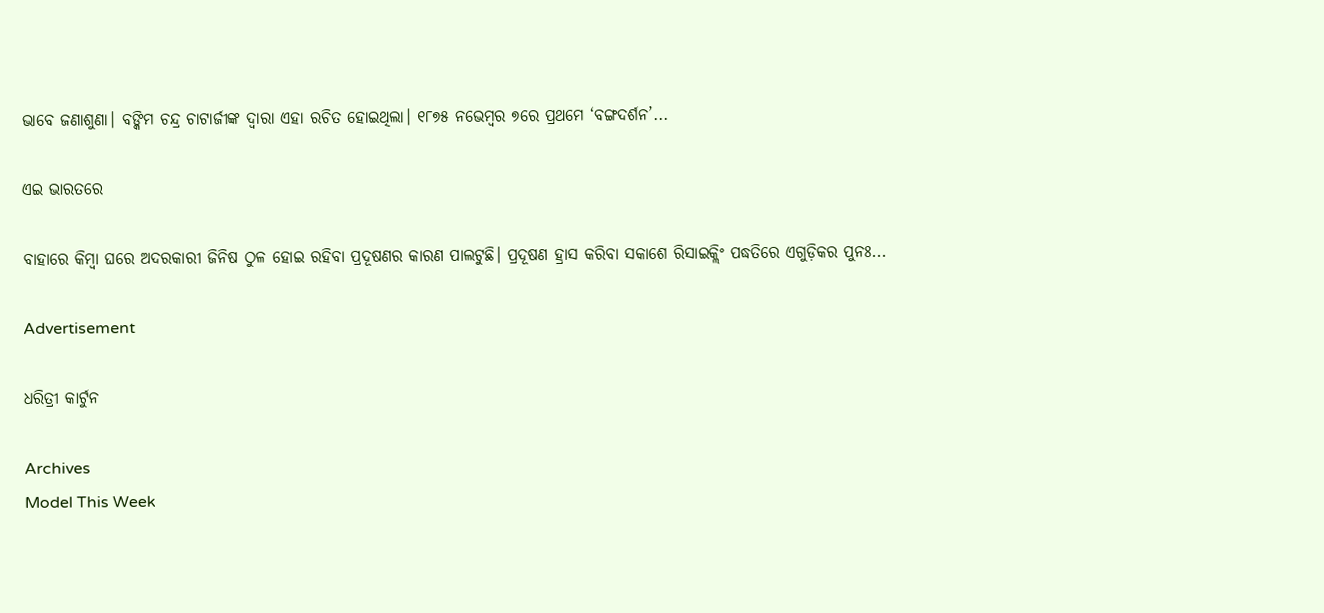ଭାବେ ଜଣାଶୁଣା। ବଙ୍କିମ ଚନ୍ଦ୍ର ଚାଟାର୍ଜୀଙ୍କ ଦ୍ୱାରା ଏହା ରଚିତ ହୋଇଥିଲା। ୧୮୭୫ ନଭେମ୍ବର ୭ରେ ପ୍ରଥମେ ‘ବଙ୍ଗଦର୍ଶନ’...

ଏଇ ଭାରତରେ

ବାହାରେ କିମ୍ବା ଘରେ ଅଦରକାରୀ ଜିନିଷ ଠୁଳ ହୋଇ ରହିବା ପ୍ରଦୂଷଣର କାରଣ ପାଲଟୁଛି। ପ୍ରଦୂଷଣ ହ୍ରାସ କରିବା ସକାଶେ ରିସାଇକ୍ଲିଂ ପଦ୍ଧତିରେ ଏଗୁଡ଼ିକର ପୁନଃ...

Advertisement

ଧରିତ୍ରୀ କାର୍ଟୁନ

Archives
Model This Week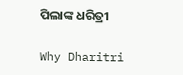ପିଲାଙ୍କ ଧରିତ୍ରୀ

Why Dharitri